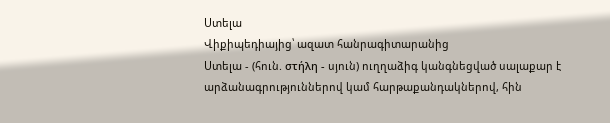Ստելա
Վիքիպեդիայից՝ ազատ հանրագիտարանից
Ստելա - (հուն. στήλη - սյուն) ուղղաձիգ կանգնեցված սալաքար է արձանագրություններով կամ հարթաքանդակներով, հին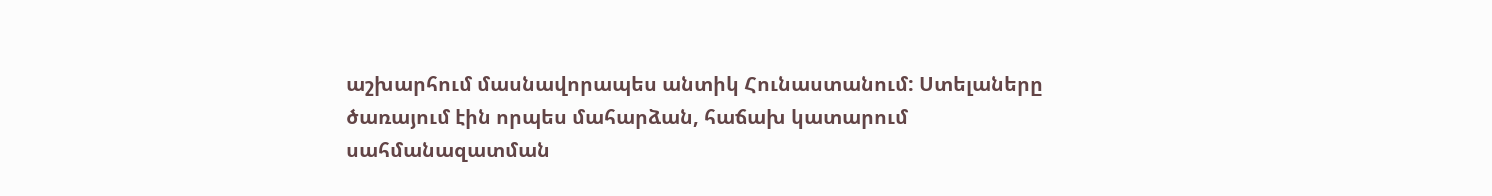աշխարհում մասնավորապես անտիկ Հունաստանում: Ստելաները ծառայում էին որպես մահարձան, հաճախ կատարում սահմանազատման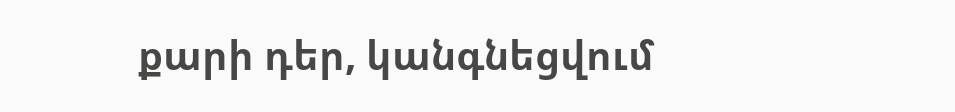քարի դեր, կանգնեցվում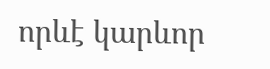որևէ կարևոր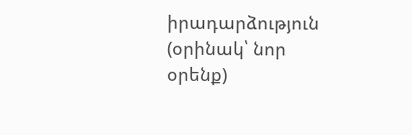իրադարձություն (օրինակ՝ նոր օրենք)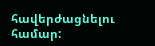հավերժացնելու համար: